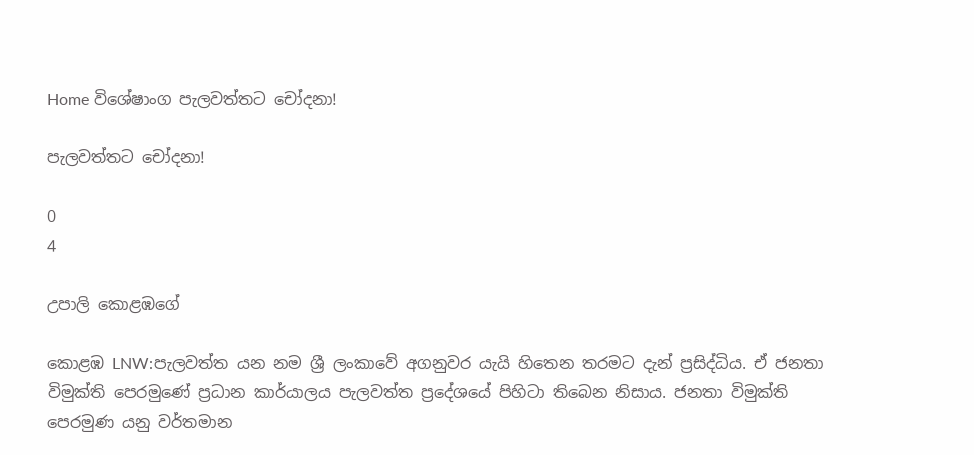Home විශේෂාංග පැලවත්තට චෝදනා!

පැලවත්තට චෝදනා!

0
4

උපාලි කොළඹගේ

කොළඹ LNW:පැලවත්ත යන නම ශ්‍රී ලංකාවේ අගනුවර යැයි හිතෙන තරමට දැන් ප්‍රසිද්ධිය. ඒ ජනතා විමුක්ති පෙරමුණේ ප්‍රධාන කාර්යාලය පැලවත්ත ප්‍රදේශයේ පිහිටා තිබෙන නිසාය. ජනතා විමුක්ති පෙරමුණ යනු වර්තමාන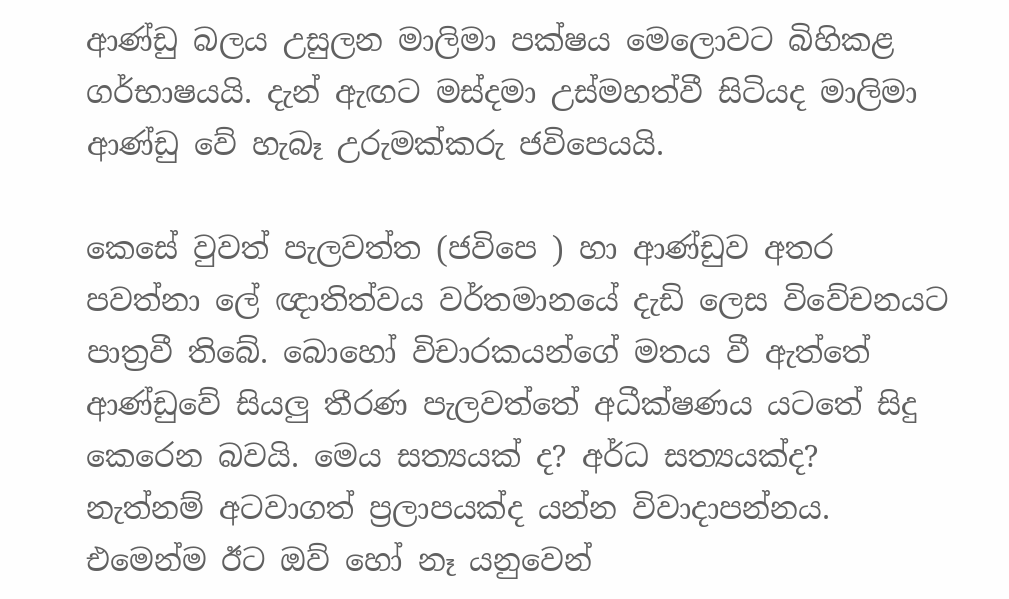ආණ්ඩු බලය උසුලන මාලිමා පක්ෂය මෙලොවට බිහිකළ ගර්භාෂයයි. දැන් ඇඟට මස්දමා උස්මහත්වී සිටියද මාලිමා ආණ්ඩු වේ හැබෑ උරුමක්කරු ජවිපෙයයි.

කෙසේ වුවත් පැලවත්ත (ජවිපෙ ) හා ආණ්ඩුව අතර පවත්නා ලේ ඥාතිත්වය වර්තමානයේ දැඩි ලෙස විවේචනයට පාත්‍රවී තිබේ. බොහෝ විචාරකයන්ගේ මතය වී ඇත්තේ ආණ්ඩුවේ සියලු තීරණ පැලවත්තේ අධීක්ෂණය යටතේ සිදු කෙරෙන බවයි. මෙය සත්‍යයක් ද? අර්ධ සත්‍යයක්ද? නැත්නම් අටවාගත් ප්‍රලාපයක්ද යන්න විවාදාපන්නය. එමෙන්ම ඊට ඔව් හෝ නෑ යනුවෙන්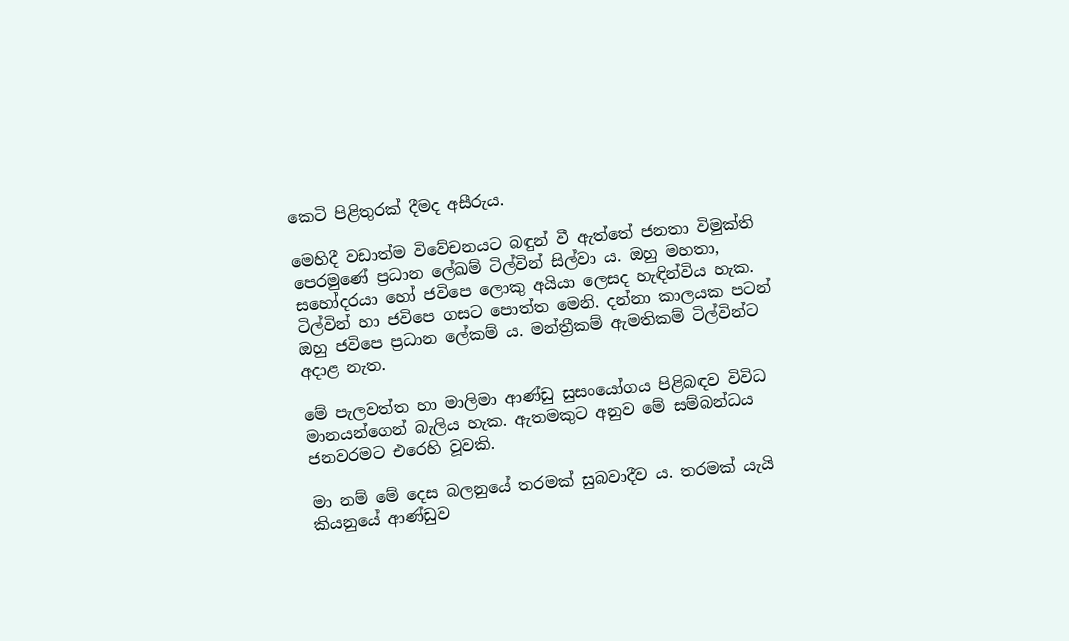කෙටි පිළිතුරක් දීමද අසීරුය.

මෙහිදී වඩාත්ම විවේචනයට බඳුන් වී ඇත්තේ ජනතා විමුක්ති පෙරමුණේ ප්‍රධාන ලේඛම් ටිල්වින් සිල්වා ය. ඔහු මහතා, සහෝදරයා හෝ ජවිපෙ ලොකු අයියා ලෙසද හැඳින්විය හැක. ටිල්වින් හා ජවිපෙ ගසට පොත්ත මෙනි. දන්නා කාලයක පටන් ඔහු ජවිපෙ ප්‍රධාන ලේකම් ය. මන්ත්‍රීකම් ඇමතිකම් ටිල්වින්ට අදාළ නැත.

මේ පැලවත්ත හා මාලිමා ආණ්ඩු සුසංයෝගය පිළිබඳව විවිධ මානයන්ගෙන් බැලිය හැක. ඇතමකුට අනුව මේ සම්බන්ධය ජනවරමට එරෙහි වූවකි.

මා නම් මේ දෙස බලනුයේ තරමක් සුබවාදීව ය. තරමක් යැයි කියනුයේ ආණ්ඩුව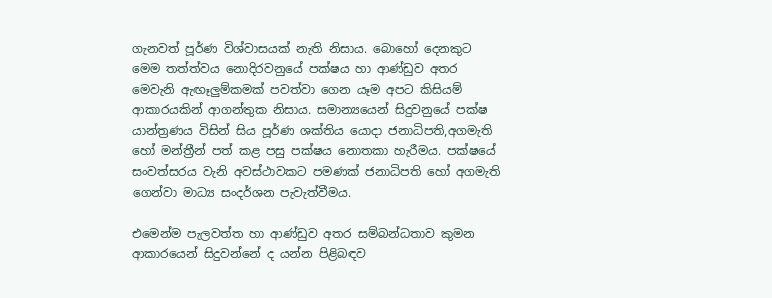ගැනවත් පූර්ණ විශ්වාසයක් නැති නිසාය. බොහෝ දෙනකුට මෙම තත්ත්වය නොදිරවනුයේ පක්ෂය හා ආණ්ඩුව අතර මෙවැනි ඇඟෑලුම්කමක් පවත්වා ගෙන යෑම අපට කිසියම් ආකාරයකින් ආගන්තුක නිසාය. සමාන්‍යයෙන් සිදුවනුයේ පක්ෂ යාන්ත්‍රණය විසින් සිය පූර්ණ ශක්තිය යොදා ජනාධිපති,අගමැති හෝ මන්ත්‍රීන් පත් කළ පසු පක්ෂය නොතකා හැරීමය. පක්ෂයේ සංවත්සරය වැනි අවස්ථාවකට පමණක් ජනාධිපති හෝ අගමැති ගෙන්වා මාධ්‍ය සංදර්ශන පැවැත්වීමය.

එමෙන්ම පැලවත්ත හා ආණ්ඩුව අතර සම්බන්ධතාව කුමන ආකාරයෙන් සිදුවන්නේ ද යන්න පිළිබඳව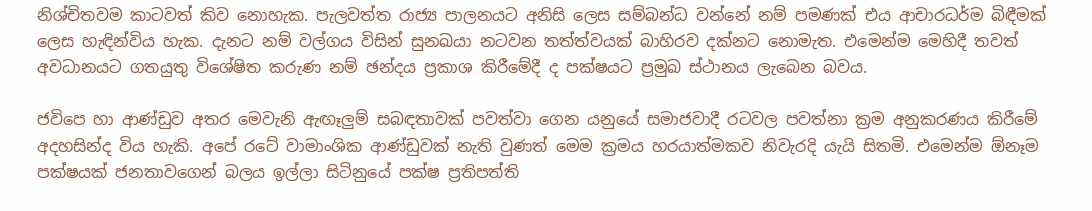නිශ්චිතවම කාටවත් කිව නොහැක. පැලවත්ත රාජ්‍ය පාලනයට අනිසි ලෙස සම්බන්ධ වන්නේ නම් පමණක් එය ආචාරධර්ම බිඳීමක් ලෙස හැඳින්විය හැක. දැනට නම් වල්ගය විසින් සුනඛයා නටවන තත්ත්වයක් බාහිරව දක්නට නොමැත. එමෙන්ම මෙහිදී තවත් අවධානයට ගතයුතු විශේෂිත කරුණ නම් ඡන්දය ප්‍රකාශ කිරීමේදී ද පක්ෂයට ප්‍රමුඛ ස්ථානය ලැබෙන බවය.

ජවිපෙ හා ආණ්ඩුව අතර මෙවැනි ඇඟෑලුම් සබඳතාවක් පවත්වා ගෙන යනුයේ සමාජවාදී රටවල පවත්නා ක්‍රම අනුකරණය කිරීමේ අදහසින්ද විය හැකි. අපේ රටේ වාමාංශික ආණ්ඩුවක් නැති වුණත් මෙම ක්‍රමය හරයාත්මකව නිවැරදි යැයි සිතමි. එමෙන්ම ඕනෑම පක්ෂයක් ජනතාවගෙන් බලය ඉල්ලා සිටිනුයේ පක්ෂ ප්‍රතිපත්ති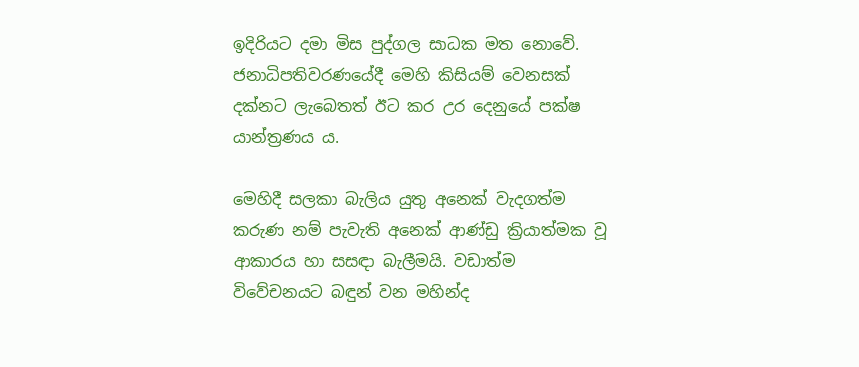ඉදිරියට දමා මිස පුද්ගල සාධක මත නොවේ. ජනාධිපතිවරණයේදී මෙහි කිසියම් වෙනසක් දක්නට ලැබෙතත් ඊට කර උර දෙනුයේ පක්ෂ යාන්ත්‍රණය ය.

මෙහිදී සලකා බැලිය යුතු අනෙක් වැදගත්ම කරුණ නම් පැවැති අනෙක් ආණ්ඩු ක්‍රියාත්මක වූ ආකාරය හා සසඳා බැලීමයි. වඩාත්ම විවේචනයට බඳුන් වන මහින්ද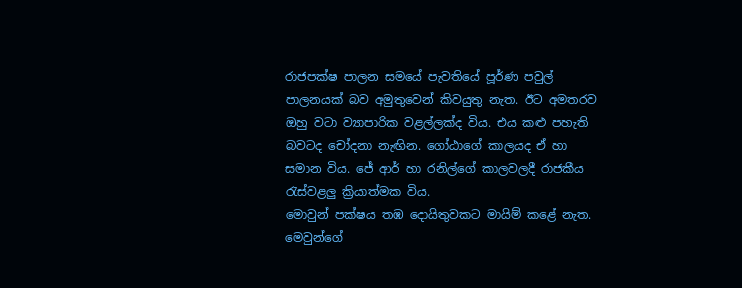රාජපක්ෂ පාලන සමයේ පැවතියේ පූර්ණ පවුල් පාලනයක් බව අමුතුවෙන් කිවයුතු නැත. ඊට අමතරව ඔහු වටා ව්‍යාපාරික වළල්ලක්ද විය. එය කළු පහැති බවටද චෝදනා නැඟින. ගෝඨාගේ කාලයද ඒ හා සමාන විය. ජේ ආර් හා රනිල්ගේ කාලවලදී රාජකීය රැස්වළලු ක්‍රියාත්මක විය.
මොවුන් පක්ෂය තඹ දොයිතුවකට මායිම් කළේ නැත. මෙවුන්ගේ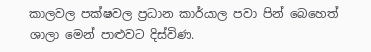කාලවල පක්ෂවල ප්‍රධාන කාර්යාල පවා පින් බෙහෙත් ශාලා මෙන් පාළුවට දිස්විණ.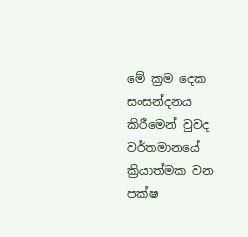මේ ක්‍රම දෙක සංසන්දනය කිරීමෙන් වුවද වර්තමානයේ ක්‍රියාත්මක වන පක්ෂ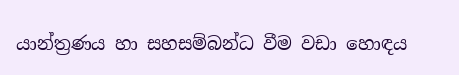යාන්ත්‍රණය හා සහසම්බන්ධ වීම වඩා හොඳය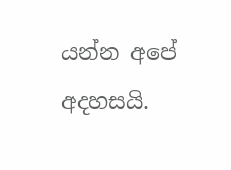යන්න අපේ අදහසයි.